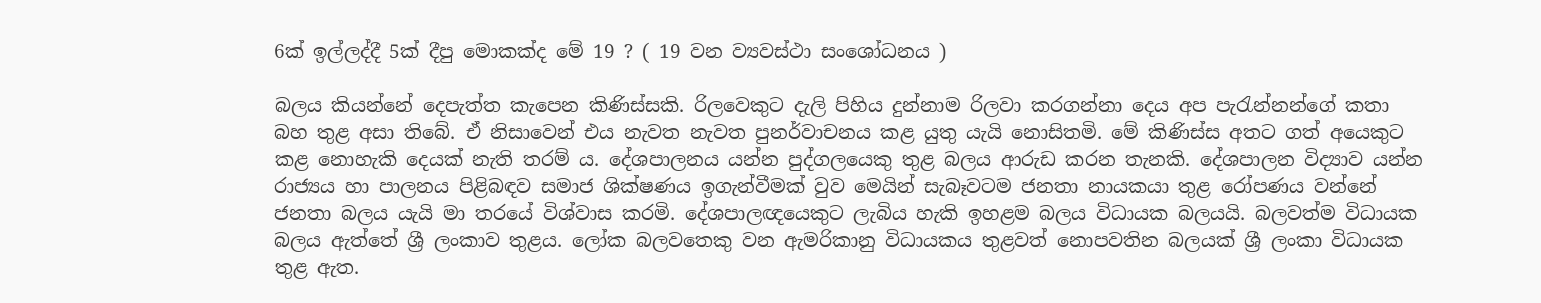6ක් ඉල්ලද්දී 5ක් දීපු මොකක්ද මේ 19 ? ( 19 වන ව්‍යවස්ථා සංශෝධනය )

බලය කියන්නේ දෙපැත්ත කැපෙන කිණිස්සකි. රිලවෙකුට දැලි පිහිය දුන්නාම රිලවා කරගන්නා දෙය අප පැරැන්නන්ගේ කතා බහ තුළ අසා තිබේ. ඒ නිසාවෙන් එය නැවත නැවත පුනර්වාචනය කළ යුතු යැයි නොසිතමි. මේ කිණිස්ස අතට ගත් අයෙකුට කළ නොහැකි දෙයක් නැති තරම් ය. දේශපාලනය යන්න පුද්ගලයෙකු තුළ බලය ආරුඩ කරන තැනකි. දේශපාලන විද්‍යාව යන්න රාජ්‍යය හා පාලනය පිළිබඳව සමාජ ශික්ෂණය ඉගැන්වීමක් වුව මෙයින් සැබෑවටම ජනතා නායකයා තුළ රෝපණය වන්නේ ජනතා බලය යැයි මා තරයේ විශ්වාස කරමි. දේශපාලඥයෙකුට ලැබිය හැකි ඉහළම බලය විධායක බලයයි. බලවත්ම විධායක බලය ඇත්තේ ශ්‍රී ලංකාව තුළය. ලෝක බලවතෙකු වන ඇමරිකානු විධායකය තුළවත් නොපවතින බලයක් ශ්‍රී ලංකා විධායක තුළ ඇත.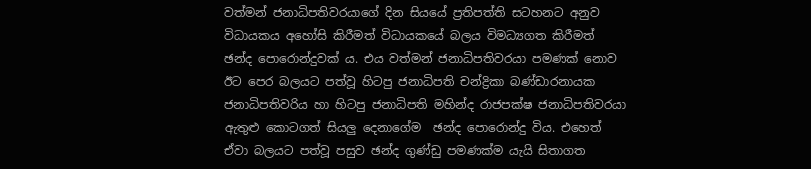වත්මන් ජනාධිපතිවරයාගේ දින සියයේ ප්‍රතිපත්ති සටහනට අනුව විධායකය අහෝසි කිරීමත් විධායකයේ බලය විමධ්‍යගත කිරීමත් ඡන්ද පොරොන්දුවක් ය. එය වත්මන් ජනාධිපතිවරයා පමණක් නොව ඊට පෙර බලයට පත්වූ හිටපු ජනාධිපති චන්ද්‍රිකා බණ්ඩාරනායක ජනාධිපතිවරිය හා හිටපු ජනාධිපති මහින්ද රාජපක්ෂ ජනාධිපතිවරයා ඇතුළු කොටගත් සියලු දෙනාගේම  ඡන්ද පොරොන්දු විය. එහෙත් ඒවා බලයට පත්වූ පසුව ඡන්ද ගුණ්ඩු පමණක්ම යැයි සිතාගත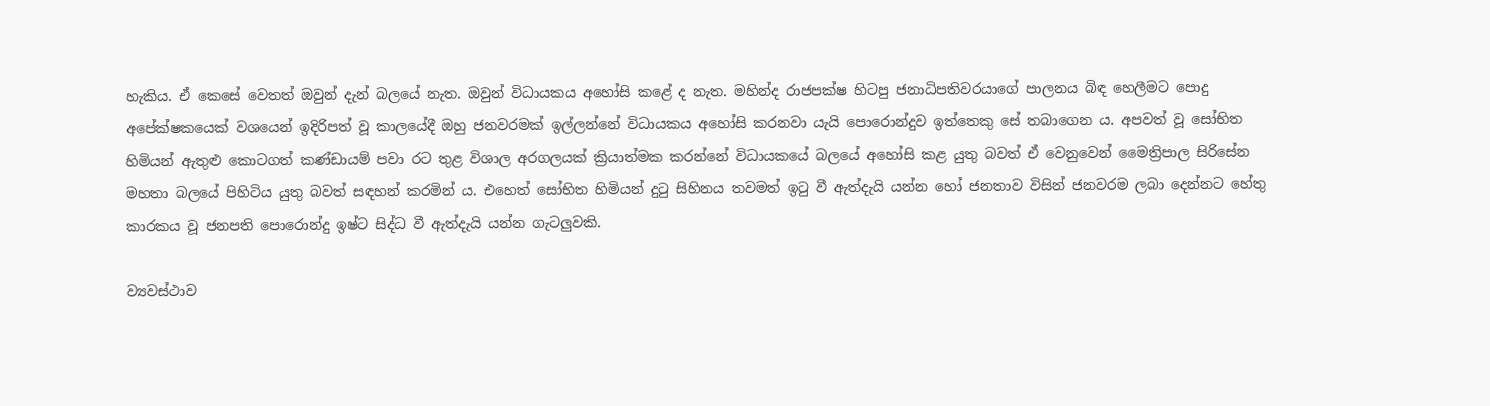හැකිය. ඒ කෙසේ වෙතත් ඔවුන් දැන් බලයේ නැත. ඔවුන් විධායකය අහෝසි කළේ ද නැත. මහින්ද රාජපක්ෂ හිටපු ජනාධිපතිවරයාගේ පාලනය බිඳ හෙලීමට පොදු අපේක්ෂකයෙක් වශයෙන් ඉදිරිපත් වූ කාලයේදී ඔහු ජනවරමක් ඉල්ලන්නේ විධායකය අහෝසි කරනවා යැයි පොරොන්දුව ඉත්තෙකු සේ තබාගෙන ය. අපවත් වූ සෝභිත හිමියන් ඇතුළු කොටගත් කණ්ඩායම් පවා රට තුළ විශාල අරගලයක් ක්‍රියාත්මක කරන්නේ විධායකයේ බලයේ අහෝසි කළ යුතු බවත් ඒ වෙනුවෙන් මෛත්‍රිපාල සිරිසේන මහතා බලයේ පිහිටිය යුතු බවත් සඳහන් කරමින් ය. එහෙත් සෝභිත හිමියන් දුටු සිහිනය තවමත් ඉටු වී ඇත්දැයි යන්න හෝ ජනතාව විසින් ජනවරම ලබා දෙන්නට හේතු කාරකය වූ ජනපති පොරොන්දු ඉෂ්ට සිද්ධ වී ඇත්දැයි යන්න ගැටලුවකි.

ව්‍යවස්ථාව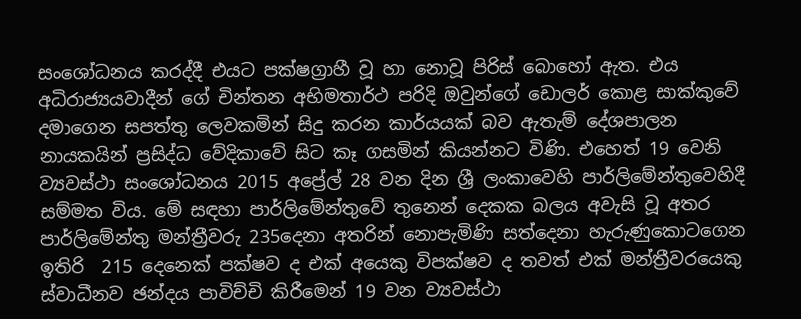සංශෝධනය කරද්දී එයට පක්ෂග්‍රාහී වූ හා නොවූ පිරිස් බොහෝ ඇත. එය අධිරාජ්‍යයවාදීන් ගේ චින්තන අභිමතාර්ථ පරිදි ඔවුන්ගේ ඩොලර් කොළ සාක්කුවේ දමාගෙන සපත්තු ලෙවකමින් සිදු කරන කාර්යයක් බව ඇතැම් දේශපාලන නායකයින් ප්‍රසිද්ධ වේදිකාවේ සිට කෑ ගසමින් කියන්නට විණි. එහෙත් 19 වෙනි ව්‍යවස්ථා සංශෝධනය 2015 අප්‍රේල් 28 වන දින ශ්‍රී ලංකාවෙහි පාර්ලිමේන්තුවෙහිදී  සම්මත විය. මේ සඳහා පාර්ලිමේන්තුවේ තුනෙන් දෙකක බලය අවැසි වූ අතර පාර්ලිමේන්තු මන්ත්‍රීවරු 235දෙනා අතරින් නොපැමිණි සත්දෙනා හැරුණුකොටගෙන ඉතිරි  215 දෙනෙක් පක්ෂව ද එක් අයෙකු විපක්ෂව ද තවත් එක් මන්ත්‍රීවරයෙකු ස්වාධීනව ඡන්දය පාවිච්චි කිරීමෙන් 19 වන ව්‍යවස්ථා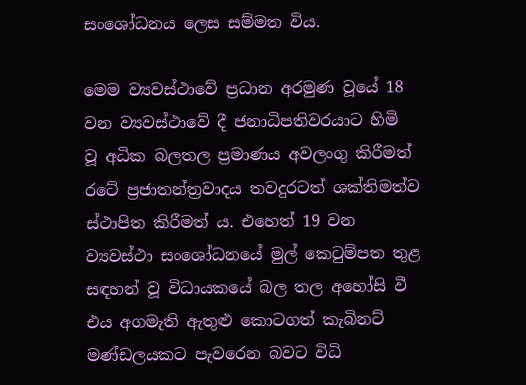සංශෝධනය ලෙස සම්මත විය.

මෙම ව්‍යවස්ථාවේ ප්‍රධාන අරමුණ වූයේ 18 වන ව්‍යවස්ථාවේ දී ජනාධිපතිවරයාට හිමි වූ අධික බලතල ප්‍රමාණය අවලංගු කිරීමත් රටේ ප්‍රජාතන්ත්‍රවාදය තවදුරටත් ශක්තිමත්ව ස්ථාපිත කිරීමත් ය. එහෙත් 19 වන ව්‍යවස්ථා සංශෝධනයේ මුල් කෙටුම්පත තුළ සඳහන් වූ විධායකයේ බල තල අහෝසි වී එය අගමැති ඇතුළු කොටගත් කැබිනට් මණ්ඩලයකට පැවරෙන බවට විධි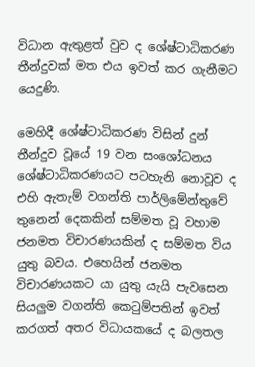විධාන ඇතුළත් වුව ද ශේෂ්ටාධිකරණ තීන්දුවක් මත එය ඉවත් කර ගැනීමට යෙදුණි.

මෙහිදී ශේෂ්ටාධිකරණ විසින් දුන් තීන්දුව වූයේ 19 වන සංශෝධනය ශේෂ්ටාධිකරණයට පටහැනි නොවූව ද එහි ඇතැම් වගන්ති පාර්ලිමේන්තුවේ තුනෙන් දෙකකින් සම්මත වූ වහාම ජනමත විචාරණයකින් ද සම්මත විය යුතු බවය. එහෙයින් ජනමත විචාරණයකට යා යුතු යැයි පැවසෙන සියලුම වගන්ති කෙටුම්පතින් ඉවත් කරගත් අතර විධායකයේ ද බලතල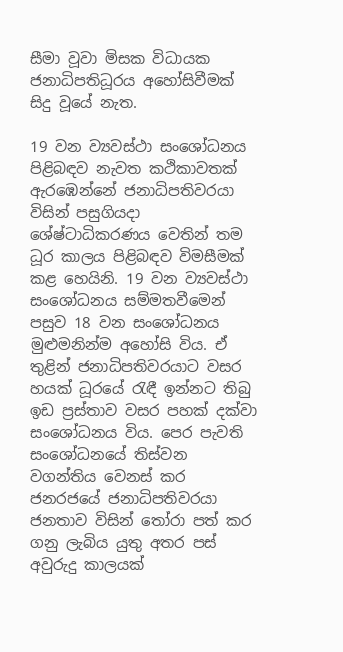සීමා වූවා මිසක විධායක ජනාධිපතිධූරය අහෝසිවීමක් සිදු වූයේ නැත.

19 වන ව්‍යවස්ථා සංශෝධනය පිළිබඳව නැවත කථිකාවතක් ඇරඹෙන්නේ ජනාධිපතිවරයා විසින් පසුගියදා ශේෂ්ටාධිකරණය වෙතින් තම ධූර කාලය පිළිබඳව විමසීමක් කළ හෙයිනි. 19 වන ව්‍යවස්ථා සංශෝධනය සම්මතවීමෙන් පසුව 18 වන සංශෝධනය මුළුමනින්ම අහෝසි විය. ඒ තුළින් ජනාධිපතිවරයාට වසර හයක් ධූරයේ රැඳී ඉන්නට තිබු ඉඩ ප්‍රස්තාව වසර පහක් දක්වා සංශෝධනය විය. පෙර පැවති සංශෝධනයේ තිස්වන වගන්තිය වෙනස් කර   ජනරජයේ ජනාධිපතිවරයා ජනතාව විසින් තෝරා පත් කර ගනු ලැබිය යුතු අතර පස් අවුරුදු කාලයක්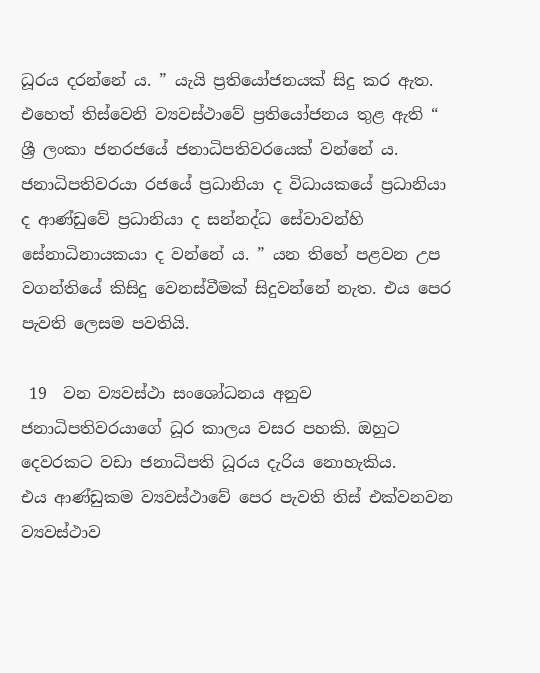ධූරය දරන්නේ ය. ” යැයි ප්‍රතියෝජනයක් සිදු කර ඇත. එහෙත් තිස්වෙනි ව්‍යවස්ථාවේ ප්‍රතියෝජනය තුළ ඇති “  ශ්‍රී ලංකා ජනරජයේ ජනාධිපතිවරයෙක් වන්නේ ය. ජනාධිපතිවරයා රජයේ ප්‍රධානියා ද විධායකයේ ප්‍රධානියා ද ආණ්ඩුවේ ප්‍රධානියා ද සන්නද්ධ සේවාවන්හි සේනාධිනායකයා ද වන්නේ ය. ” යන තිහේ පළවන උප වගන්තියේ කිසිදු වෙනස්වීමක් සිදුවන්නේ නැත. එය පෙර පැවති ලෙසම පවතියි.

 19  වන ව්‍යවස්ථා සංශෝධනය අනුව ජනාධිපතිවරයාගේ ධූර කාලය වසර පහකි. ඔහුට දෙවරකට වඩා ජනාධිපති ධූරය දැරිය නොහැකිය.
එය ආණ්ඩුකම ව්‍යවස්ථාවේ පෙර පැවති තිස් එක්වනවන ව්‍යවස්ථාව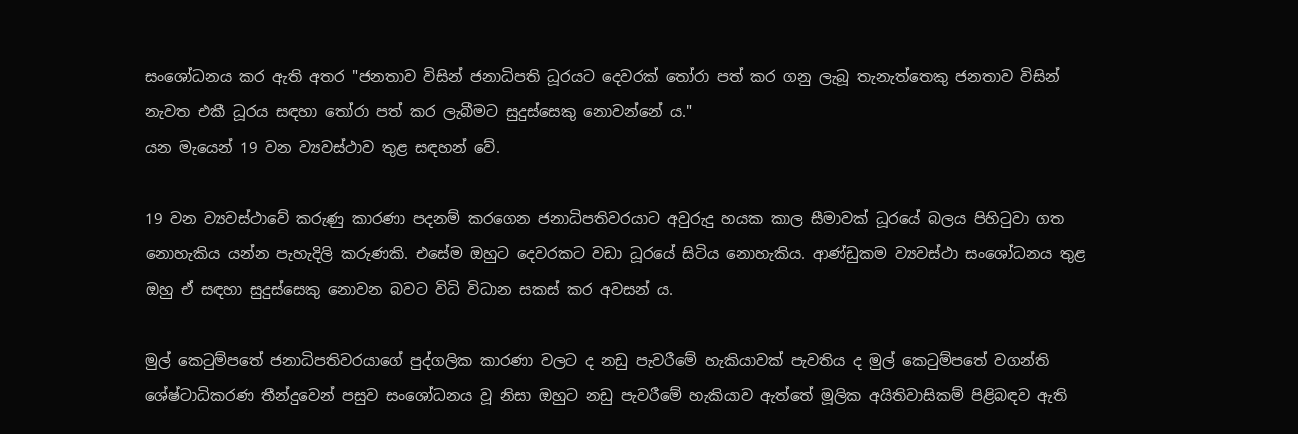සංශෝධනය කර ඇති අතර "ජනතාව විසින් ජනාධිපති ධූරයට දෙවරක් තෝරා පත් කර ගනු ලැබූ තැනැත්තෙකු ජනතාව විසින් නැවත එකී ධූරය සඳහා තෝරා පත් කර ලැබීමට සුදුස්සෙකු නොවන්නේ ය."
යන මැයෙන් 19 වන ව්‍යවස්ථාව තුළ සඳහන් වේ.

19 වන ව්‍යවස්ථාවේ කරුණු කාරණා පදනම් කරගෙන ජනාධිපතිවරයාට අවුරුදු හයක කාල සීමාවක් ධූරයේ බලය පිහිටුවා ගත නොහැකිය යන්න පැහැදිලි කරුණකි. එසේම ඔහුට දෙවරකට වඩා ධූරයේ සිටිය නොහැකිය. ආණ්ඩුකම ව්‍යවස්ථා සංශෝධනය තුළ ඔහු ඒ සඳහා සුදුස්සෙකු නොවන බවට විධි විධාන සකස් කර අවසන් ය.

මුල් කෙටුම්පතේ ජනාධිපතිවරයාගේ පුද්ගලික කාරණා වලට ද නඩු පැවරීමේ හැකියාවක් පැවතිය ද මුල් කෙටුම්පතේ වගන්ති ශේෂ්ටාධිකරණ තීන්දුවෙන් පසුව සංශෝධනය වූ නිසා ඔහුට නඩු පැවරීමේ හැකියාව ඇත්තේ මූලික අයිතිවාසිකම් පිළිබඳව ඇති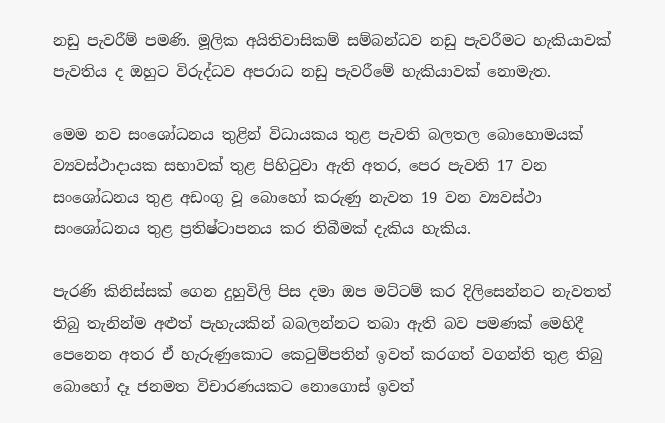නඩු පැවරීම් පමණි. මූලික අයිතිවාසිකම් සම්බන්ධව නඩු පැවරීමට හැකියාවක් පැවතිය ද ඔහුට විරුද්ධව අපරාධ නඩු පැවරීමේ හැකියාවක් නොමැත.

මෙම නව සංශෝධනය තුළින් විධායකය තුළ පැවති බලතල බොහොමයක් ව්‍යවස්ථාදායක සභාවක් තුළ පිහිටුවා ඇති අතර, පෙර පැවති 17 වන සංශෝධනය තුළ අඩංගු වූ බොහෝ කරුණු නැවත 19 වන ව්‍යවස්ථා සංශෝධනය තුළ ප්‍රතිෂ්ටාපනය කර තිබීමක් දැකිය හැකිය.

පැරණි කිනිස්සක් ගෙන දුහුවිලි පිස දමා ඔප මට්ටම් කර දිලිසෙන්නට නැවතත් තිබු තැනින්ම අළුත් පැහැයකින් බබලන්නට තබා ඇති බව පමණක් මෙහිදී පෙනෙන අතර ඒ හැරුණුකොට කෙටුම්පතින් ඉවත් කරගත් වගන්ති තුළ තිබු බොහෝ දෑ ජනමත විචාරණයකට නොගොස් ඉවත්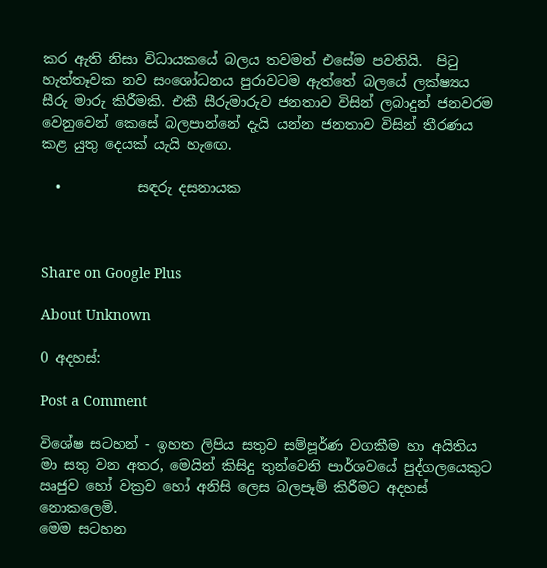කර ඇති නිසා විධායකයේ බලය තවමත් එසේම පවතියි.  පිටු හැත්තෑවක නව සංශෝධනය පුරාවටම ඇත්තේ බලයේ ලක්ෂ්‍යය සීරු මාරු කිරීමකි. එකී සීරුමාරුව ජනතාව විසින් ලබාදුන් ජනවරම වෙනුවෙන් කෙසේ බලපාන්නේ දැයි යන්න ජනතාව විසින් තීරණය කළ යුතු දෙයක් යැයි හැඟෙ.

  •           සඳරු දසනායක



Share on Google Plus

About Unknown

0 අදහස්:

Post a Comment

විශේෂ සටහන් - ඉහත ලිපිය සතුව සම්පූර්ණ වගකීම හා අයිතිය මා සතු වන අතර, මෙයින් කිසිදු තුන්වෙනි පාර්ශවයේ පුද්ගලයෙකුට ඍජුව හෝ වක්‍රව හෝ අනිසි ලෙස බලපෑම් කිරීමට අදහස් නොකලෙමි.
මෙම සටහන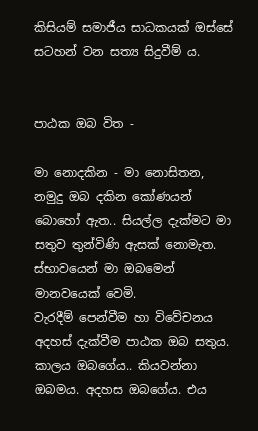කිසියම් සමාජීය සාධකයක් ඔස්සේ සටහන් වන සත්‍ය සිදුවීම් ය.


පාඨක ඔබ විත -

මා නොදකින - මා නොසිතන, නමුදු ඔබ දකින කෝණයන් බොහෝ ඇත.. සියල්ල දැක්මට මා සතුව තුන්විණි ඇසක් නොමැත. ස්භාවයෙන් මා ඔබමෙන් මානවයෙක් වෙමි.
වැරදීම් පෙන්වීම හා විවේචනය අදහස් දැක්වීම පාඨක ඔබ සතුය. කාලය ඔබගේය.. කියවන්නා ඔබමය. අදහස ඔබගේය. එය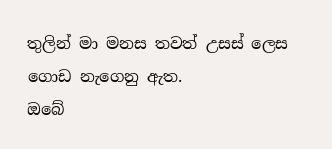තුලින් මා මනස තවත් උසස් ලෙස ගොඩ නැගෙනු ඇත.
ඔබේ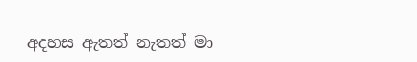අදහස ඇතත් නැතත් මා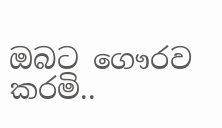ඔබට ගෞරව කරමි..